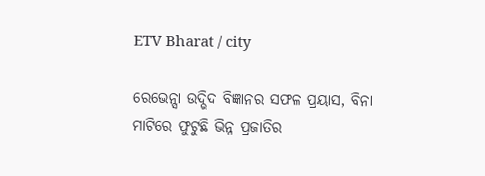ETV Bharat / city

ରେଭେନ୍ସା ଉଦ୍ଭିଦ ବିଜ୍ଞାନର ସଫଳ ପ୍ରୟାସ, ବିନା ମାଟିରେ ଫୁଟୁଛି ଭିନ୍ନ ପ୍ରଜାତିର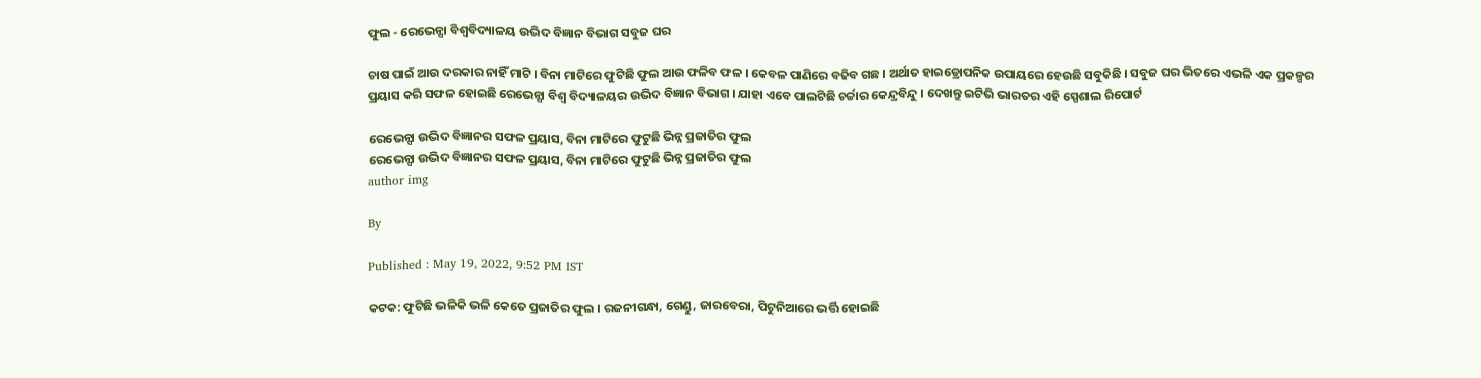ଫୁଲ - ରେଭେନ୍ସା ବିଶ୍ୱବିଦ୍ୟାଳୟ ଉଦ୍ଭିଦ ବିଜ୍ଞାନ ବିଭାଗ ସବୁଜ ଘର

ଚାଷ ପାଇଁ ଆଉ ଦରକାର ନାହିଁ ମାଟି । ବିନା ମାଟିରେ ଫୁଟିଛି ଫୁଲ ଆଉ ଫଳିବ ଫଳ । କେବଳ ପାଣିରେ ବଢିବ ଗଛ । ଅର୍ଥାତ ହାଇଡ୍ରୋପନିକ ଉପାୟରେ ହେଉଛି ସବୁକିଛି । ସବୁଜ ଘର ଭିତରେ ଏଭଳି ଏକ ପ୍ରକଳ୍ପର ପ୍ରୟାସ କରି ସଫଳ ହୋଇଛି ରେଭେନ୍ସା ବିଶ୍ୱ ବିଦ୍ୟାଳୟର ଉଦ୍ଭିଦ ବିଜ୍ଞାନ ବିଭାଗ । ଯାହା ଏବେ ପାଲଟିଛି ଚର୍ଚ୍ଚାର କେନ୍ଦ୍ରବିନ୍ଦୁ । ଦେଖନ୍ତୁ ଇଟିଭି ଭାରତର ଏହି ସ୍ପେଶାଲ ରିପୋର୍ଟ

ରେଭେନ୍ସା ଉଦ୍ଭିଦ ବିଜ୍ଞାନର ସଫଳ ପ୍ରୟାସ, ବିନା ମାଟିରେ ଫୁଟୁଛି ଭିନ୍ନ ପ୍ରଜାତିର ଫୁଲ
ରେଭେନ୍ସା ଉଦ୍ଭିଦ ବିଜ୍ଞାନର ସଫଳ ପ୍ରୟାସ, ବିନା ମାଟିରେ ଫୁଟୁଛି ଭିନ୍ନ ପ୍ରଜାତିର ଫୁଲ
author img

By

Published : May 19, 2022, 9:52 PM IST

କଟକ: ଫୁଟିଛି ଭଳିକି ଭଳି କେତେ ପ୍ରଜାତିର ଫୁଲ । ରଜନୀଗନ୍ଧା, ଗେଣ୍ଡୁ, ଜାରବେରା, ପିଟୁନିଆରେ ଭର୍ତ୍ତି ହୋଇଛି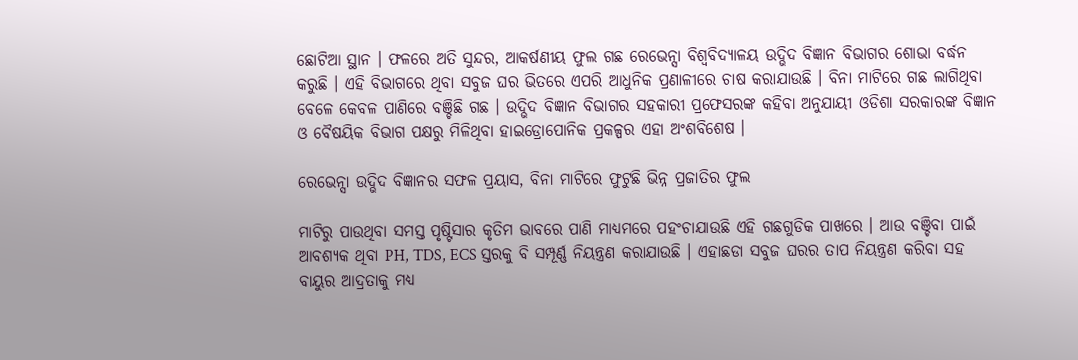ଛୋଟିଆ ସ୍ଥାନ । ଫଳରେ ଅତି ସୁନ୍ଦର, ଆକର୍ଷଣୀୟ ଫୁଲ ଗଛ ରେଭେନ୍ସା ବିଶ୍ୱବିଦ୍ୟାଳୟ ଉଦ୍ଭିଦ ବିଜ୍ଞାନ ବିଭାଗର ଶୋଭା ବର୍ଦ୍ଧନ କରୁଛି । ଏହି ବିଭାଗରେ ଥିବା ସବୁଜ ଘର ଭିତରେ ଏପରି ଆଧୁନିକ ପ୍ରଣାଳୀରେ ଚାଷ କରାଯାଉଛି । ବିନା ମାଟିରେ ଗଛ ଲାଗିଥିବା ବେଳେ କେବଳ ପାଣିରେ ବଞ୍ଚିଛି ଗଛ । ଉଦ୍ଭିଦ ବିଜ୍ଞାନ ବିଭାଗର ସହକାରୀ ପ୍ରଫେସରଙ୍କ କହିବା ଅନୁଯାୟୀ ଓଡିଶା ସରକାରଙ୍କ ବିଜ୍ଞାନ ଓ ବୈଷୟିକ ବିଭାଗ ପକ୍ଷରୁ ମିଳିଥିବା ହାଇଡ୍ରୋପୋନିକ ପ୍ରକଳ୍ପର ଏହା ଅଂଶବିଶେଷ ।

ରେଭେନ୍ସା ଉଦ୍ଭିଦ ବିଜ୍ଞାନର ସଫଳ ପ୍ରୟାସ, ବିନା ମାଟିରେ ଫୁଟୁଛି ଭିନ୍ନ ପ୍ରଜାତିର ଫୁଲ

ମାଟିରୁ ପାଉଥିବା ସମସ୍ତ ପୃଷ୍ଟିସାର କୃତିମ ଭାବରେ ପାଣି ମାଧ୍ୟମରେ ପହଂଚାଯାଉଛି ଏହି ଗଛଗୁଡିକ ପାଖରେ । ଆଉ ବଞ୍ଚିବା ପାଇଁ ଆବଶ୍ୟକ ଥିବା PH, TDS, ECS ସ୍ତରକୁ ବି ସମ୍ପୂର୍ଣ୍ଣ ନିୟନ୍ତ୍ରଣ କରାଯାଉଛି । ଏହାଛଡା ସବୁଜ ଘରର ତାପ ନିୟନ୍ତ୍ରଣ କରିବା ସହ ବାୟୁର ଆଦ୍ରତାକୁ ମଧ୍ୟ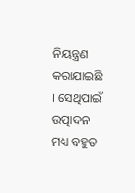ନିୟନ୍ତ୍ରଣ କରାଯାଇଛି । ସେଥିପାଇଁ ଉତ୍ପାଦନ ମଧ୍ୟ ବହୁତ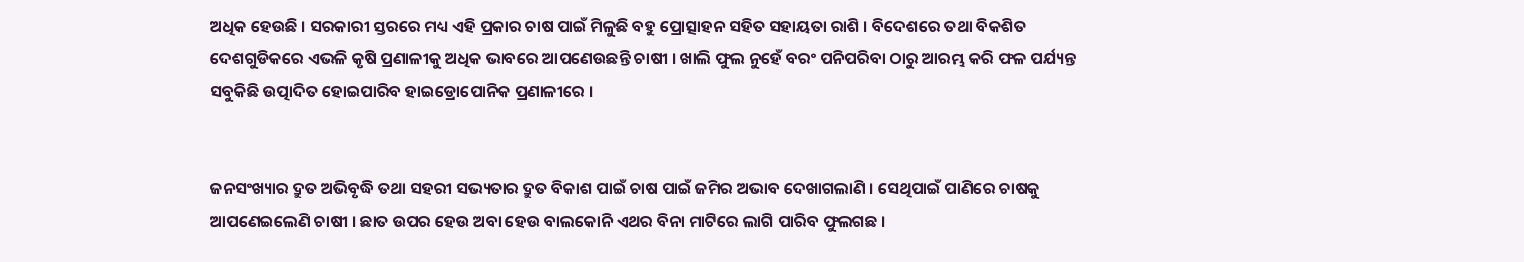ଅଧିକ ହେଉଛି । ସରକାରୀ ସ୍ତରରେ ମଧ୍ୟ ଏହି ପ୍ରକାର ଚାଷ ପାଇଁ ମିଳୁଛି ବହୁ ପ୍ରୋତ୍ସାହନ ସହିତ ସହାୟତା ରାଶି । ବିଦେଶରେ ତଥା ବିକଶିତ ଦେଶଗୁଡିକରେ ଏଭଳି କୃଷି ପ୍ରଣାଳୀକୁ ଅଧିକ ଭାବରେ ଆପଣେଉଛନ୍ତି ଚାଷୀ । ଖାଲି ଫୁଲ ନୁହେଁ ବରଂ ପନିପରିବା ଠାରୁ ଆରମ୍ଭ କରି ଫଳ ପର୍ଯ୍ୟନ୍ତ ସବୁକିଛି ଉତ୍ପାଦିତ ହୋଇପାରିବ ହାଇଡ୍ରୋପୋନିକ ପ୍ରଣାଳୀରେ ।


ଜନସଂଖ୍ୟାର ଦ୍ରୁତ ଅଭିବୃଦ୍ଧି ତଥା ସହରୀ ସଭ୍ୟତାର ଦ୍ରୁତ ବିକାଶ ପାଇଁ ଚାଷ ପାଇଁ ଜମିର ଅଭାବ ଦେଖାଗଲାଣି । ସେଥିପାଇଁ ପାଣିରେ ଚାଷକୁ ଆପଣେଇଲେଣି ଚାଷୀ । ଛାତ ଉପର ହେଉ ଅବା ହେଉ ବାଲକୋନି ଏଥର ବିନା ମାଟିରେ ଲାଗି ପାରିବ ଫୁଲଗଛ ।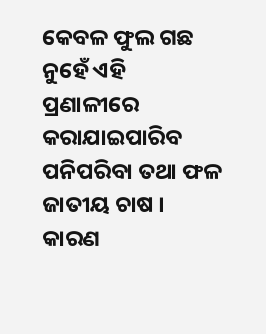କେବଳ ଫୁଲ ଗଛ ନୁହେଁ ଏହି ପ୍ରଣାଳୀରେ କରାଯାଇପାରିବ ପନିପରିବା ତଥା ଫଳ ଜାତୀୟ ଚାଷ । କାରଣ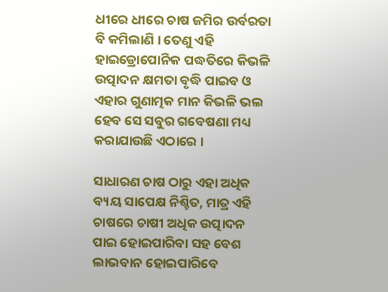ଧୀରେ ଧୀରେ ଚାଷ ଜମିର ଉର୍ବରତା ବି କମିଲାଣି । ତେଣୁ ଏହି ହାଇଡ୍ରୋପୋନିକ ପଦ୍ଧତିରେ କିଭଳି ଉତ୍ପାଦନ କ୍ଷମତା ବୃଦ୍ଧି ପାଇବ ଓ ଏହାର ଗୁଣାତ୍ମକ ମାନ କିଭଳି ଭଲ ହେବ ସେ ସବୁର ଗବେଷଣା ମଧ୍ୟ କରାଯାଉଛି ଏଠାରେ ।

ସାଧାରଣ ଚାଷ ଠାରୁ ଏହା ଅଧିକ ବ୍ୟୟ ସାପେକ୍ଷ ନିଶ୍ଚିତ, ମାତ୍ର ଏହି ଚାଷରେ ଚାଷୀ ଅଧିକ ଉତ୍ପାଦନ ପାଇ ହୋଇପାରିବା ସହ ବେଶ ଲାଭବାନ ହୋଇପାରିବେ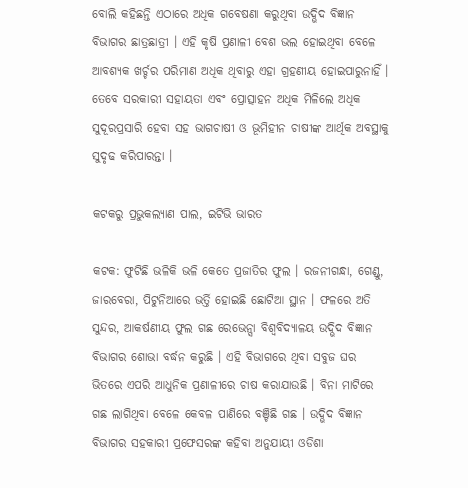ବୋଲି କହିଛନ୍ତି ଏଠାରେ ଅଧିକ ଗବେଷଣା କରୁଥିବା ଉଦ୍ଭିଦ ବିଜ୍ଞାନ ବିଭାଗର ଛାତ୍ରଛାତ୍ରୀ । ଏହି କୃଷି ପ୍ରଣାଳୀ ବେଶ ଭଲ ହୋଇଥିବା ବେଳେ ଆବଶ୍ୟକ ଖର୍ଚ୍ଚର ପରିମାଣ ଅଧିକ ଥିବାରୁ ଏହା ଗ୍ରହଣୀୟ ହୋଇପାରୁନାହିଁ । ତେବେ ସରକାରୀ ସହାୟତା ଏବଂ ପ୍ରୋତ୍ସାହନ ଅଧିକ ମିଳିଲେ ଅଧିକ ସୁଦୂରପ୍ରସାରି ହେବା ସହ ଭାଗଚାଷୀ ଓ ଭୂମିହୀନ ଚାଷୀଙ୍କ ଆର୍ଥିକ ଅବସ୍ଥାକୁ ସୁଦୃଢ କରିପାରନ୍ତା ।

କଟକରୁ ପ୍ରଭୁକଲ୍ୟାଣ ପାଲ, ଇଟିଭି ଭାରତ

କଟକ: ଫୁଟିଛି ଭଳିକି ଭଳି କେତେ ପ୍ରଜାତିର ଫୁଲ । ରଜନୀଗନ୍ଧା, ଗେଣ୍ଡୁ, ଜାରବେରା, ପିଟୁନିଆରେ ଭର୍ତ୍ତି ହୋଇଛି ଛୋଟିଆ ସ୍ଥାନ । ଫଳରେ ଅତି ସୁନ୍ଦର, ଆକର୍ଷଣୀୟ ଫୁଲ ଗଛ ରେଭେନ୍ସା ବିଶ୍ୱବିଦ୍ୟାଳୟ ଉଦ୍ଭିଦ ବିଜ୍ଞାନ ବିଭାଗର ଶୋଭା ବର୍ଦ୍ଧନ କରୁଛି । ଏହି ବିଭାଗରେ ଥିବା ସବୁଜ ଘର ଭିତରେ ଏପରି ଆଧୁନିକ ପ୍ରଣାଳୀରେ ଚାଷ କରାଯାଉଛି । ବିନା ମାଟିରେ ଗଛ ଲାଗିଥିବା ବେଳେ କେବଳ ପାଣିରେ ବଞ୍ଚିଛି ଗଛ । ଉଦ୍ଭିଦ ବିଜ୍ଞାନ ବିଭାଗର ସହକାରୀ ପ୍ରଫେସରଙ୍କ କହିବା ଅନୁଯାୟୀ ଓଡିଶା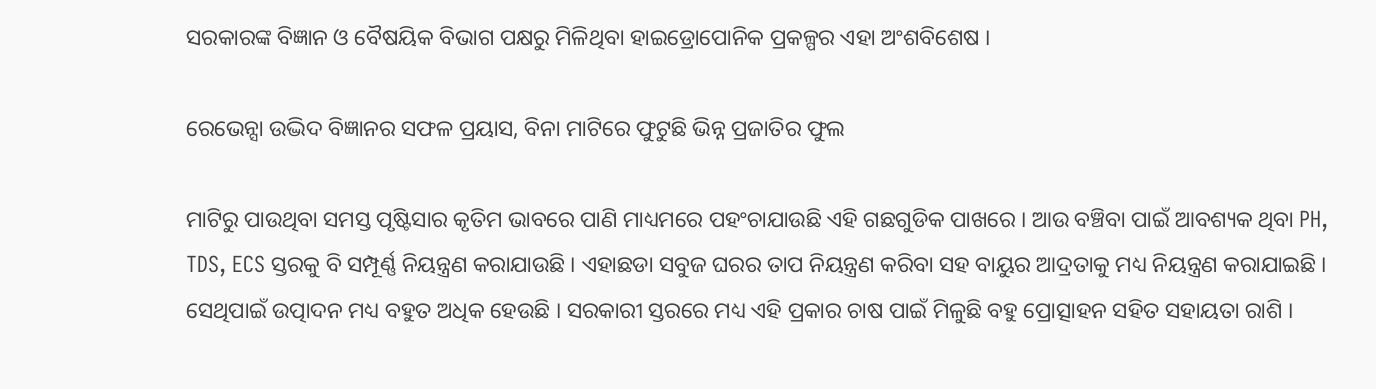ସରକାରଙ୍କ ବିଜ୍ଞାନ ଓ ବୈଷୟିକ ବିଭାଗ ପକ୍ଷରୁ ମିଳିଥିବା ହାଇଡ୍ରୋପୋନିକ ପ୍ରକଳ୍ପର ଏହା ଅଂଶବିଶେଷ ।

ରେଭେନ୍ସା ଉଦ୍ଭିଦ ବିଜ୍ଞାନର ସଫଳ ପ୍ରୟାସ, ବିନା ମାଟିରେ ଫୁଟୁଛି ଭିନ୍ନ ପ୍ରଜାତିର ଫୁଲ

ମାଟିରୁ ପାଉଥିବା ସମସ୍ତ ପୃଷ୍ଟିସାର କୃତିମ ଭାବରେ ପାଣି ମାଧ୍ୟମରେ ପହଂଚାଯାଉଛି ଏହି ଗଛଗୁଡିକ ପାଖରେ । ଆଉ ବଞ୍ଚିବା ପାଇଁ ଆବଶ୍ୟକ ଥିବା PH, TDS, ECS ସ୍ତରକୁ ବି ସମ୍ପୂର୍ଣ୍ଣ ନିୟନ୍ତ୍ରଣ କରାଯାଉଛି । ଏହାଛଡା ସବୁଜ ଘରର ତାପ ନିୟନ୍ତ୍ରଣ କରିବା ସହ ବାୟୁର ଆଦ୍ରତାକୁ ମଧ୍ୟ ନିୟନ୍ତ୍ରଣ କରାଯାଇଛି । ସେଥିପାଇଁ ଉତ୍ପାଦନ ମଧ୍ୟ ବହୁତ ଅଧିକ ହେଉଛି । ସରକାରୀ ସ୍ତରରେ ମଧ୍ୟ ଏହି ପ୍ରକାର ଚାଷ ପାଇଁ ମିଳୁଛି ବହୁ ପ୍ରୋତ୍ସାହନ ସହିତ ସହାୟତା ରାଶି ।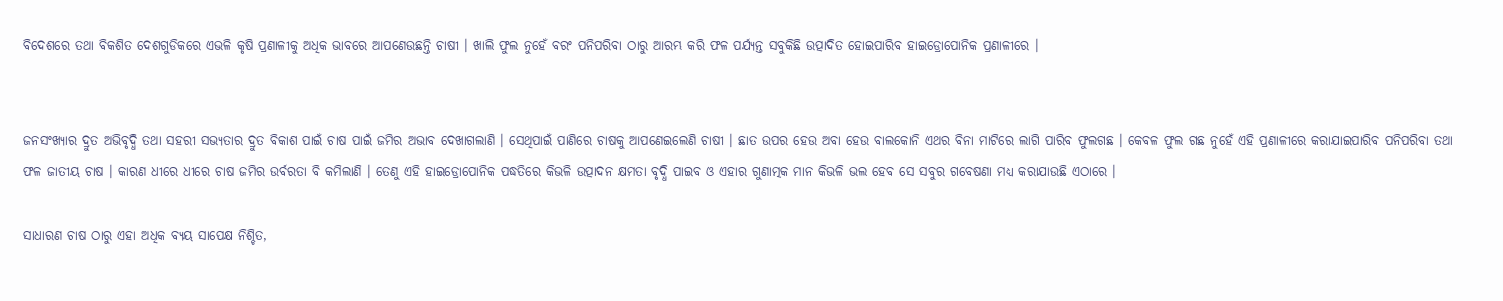ବିଦେଶରେ ତଥା ବିକଶିତ ଦେଶଗୁଡିକରେ ଏଭଳି କୃଷି ପ୍ରଣାଳୀକୁ ଅଧିକ ଭାବରେ ଆପଣେଉଛନ୍ତି ଚାଷୀ । ଖାଲି ଫୁଲ ନୁହେଁ ବରଂ ପନିପରିବା ଠାରୁ ଆରମ୍ଭ କରି ଫଳ ପର୍ଯ୍ୟନ୍ତ ସବୁକିଛି ଉତ୍ପାଦିତ ହୋଇପାରିବ ହାଇଡ୍ରୋପୋନିକ ପ୍ରଣାଳୀରେ ।


ଜନସଂଖ୍ୟାର ଦ୍ରୁତ ଅଭିବୃଦ୍ଧି ତଥା ସହରୀ ସଭ୍ୟତାର ଦ୍ରୁତ ବିକାଶ ପାଇଁ ଚାଷ ପାଇଁ ଜମିର ଅଭାବ ଦେଖାଗଲାଣି । ସେଥିପାଇଁ ପାଣିରେ ଚାଷକୁ ଆପଣେଇଲେଣି ଚାଷୀ । ଛାତ ଉପର ହେଉ ଅବା ହେଉ ବାଲକୋନି ଏଥର ବିନା ମାଟିରେ ଲାଗି ପାରିବ ଫୁଲଗଛ । କେବଳ ଫୁଲ ଗଛ ନୁହେଁ ଏହି ପ୍ରଣାଳୀରେ କରାଯାଇପାରିବ ପନିପରିବା ତଥା ଫଳ ଜାତୀୟ ଚାଷ । କାରଣ ଧୀରେ ଧୀରେ ଚାଷ ଜମିର ଉର୍ବରତା ବି କମିଲାଣି । ତେଣୁ ଏହି ହାଇଡ୍ରୋପୋନିକ ପଦ୍ଧତିରେ କିଭଳି ଉତ୍ପାଦନ କ୍ଷମତା ବୃଦ୍ଧି ପାଇବ ଓ ଏହାର ଗୁଣାତ୍ମକ ମାନ କିଭଳି ଭଲ ହେବ ସେ ସବୁର ଗବେଷଣା ମଧ୍ୟ କରାଯାଉଛି ଏଠାରେ ।

ସାଧାରଣ ଚାଷ ଠାରୁ ଏହା ଅଧିକ ବ୍ୟୟ ସାପେକ୍ଷ ନିଶ୍ଚିତ,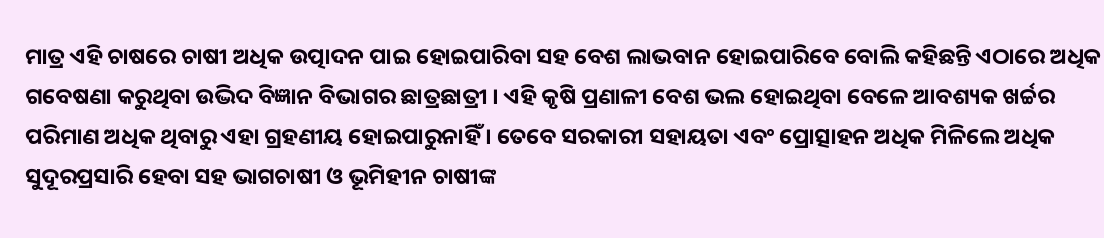ମାତ୍ର ଏହି ଚାଷରେ ଚାଷୀ ଅଧିକ ଉତ୍ପାଦନ ପାଇ ହୋଇପାରିବା ସହ ବେଶ ଲାଭବାନ ହୋଇପାରିବେ ବୋଲି କହିଛନ୍ତି ଏଠାରେ ଅଧିକ ଗବେଷଣା କରୁଥିବା ଉଦ୍ଭିଦ ବିଜ୍ଞାନ ବିଭାଗର ଛାତ୍ରଛାତ୍ରୀ । ଏହି କୃଷି ପ୍ରଣାଳୀ ବେଶ ଭଲ ହୋଇଥିବା ବେଳେ ଆବଶ୍ୟକ ଖର୍ଚ୍ଚର ପରିମାଣ ଅଧିକ ଥିବାରୁ ଏହା ଗ୍ରହଣୀୟ ହୋଇପାରୁନାହିଁ । ତେବେ ସରକାରୀ ସହାୟତା ଏବଂ ପ୍ରୋତ୍ସାହନ ଅଧିକ ମିଳିଲେ ଅଧିକ ସୁଦୂରପ୍ରସାରି ହେବା ସହ ଭାଗଚାଷୀ ଓ ଭୂମିହୀନ ଚାଷୀଙ୍କ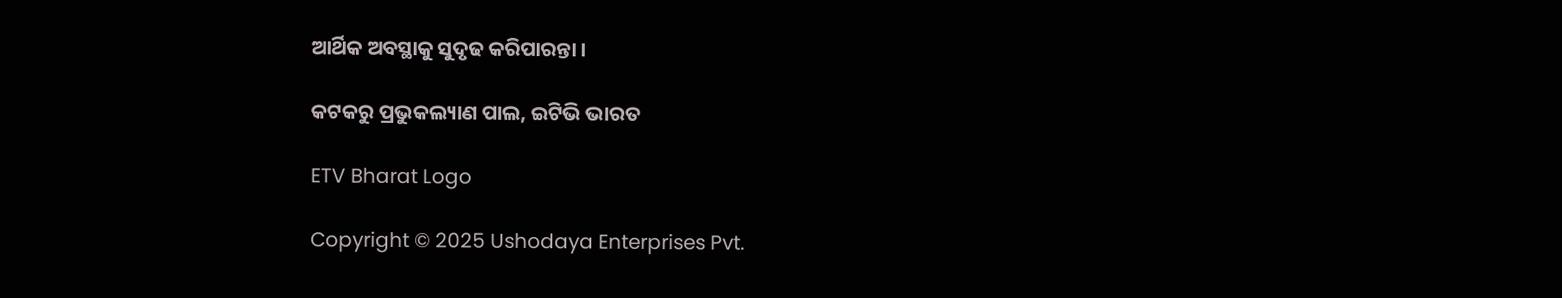ଆର୍ଥିକ ଅବସ୍ଥାକୁ ସୁଦୃଢ କରିପାରନ୍ତା ।

କଟକରୁ ପ୍ରଭୁକଲ୍ୟାଣ ପାଲ, ଇଟିଭି ଭାରତ

ETV Bharat Logo

Copyright © 2025 Ushodaya Enterprises Pvt.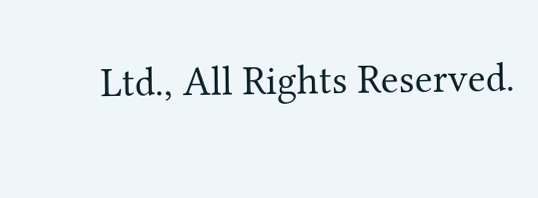Ltd., All Rights Reserved.